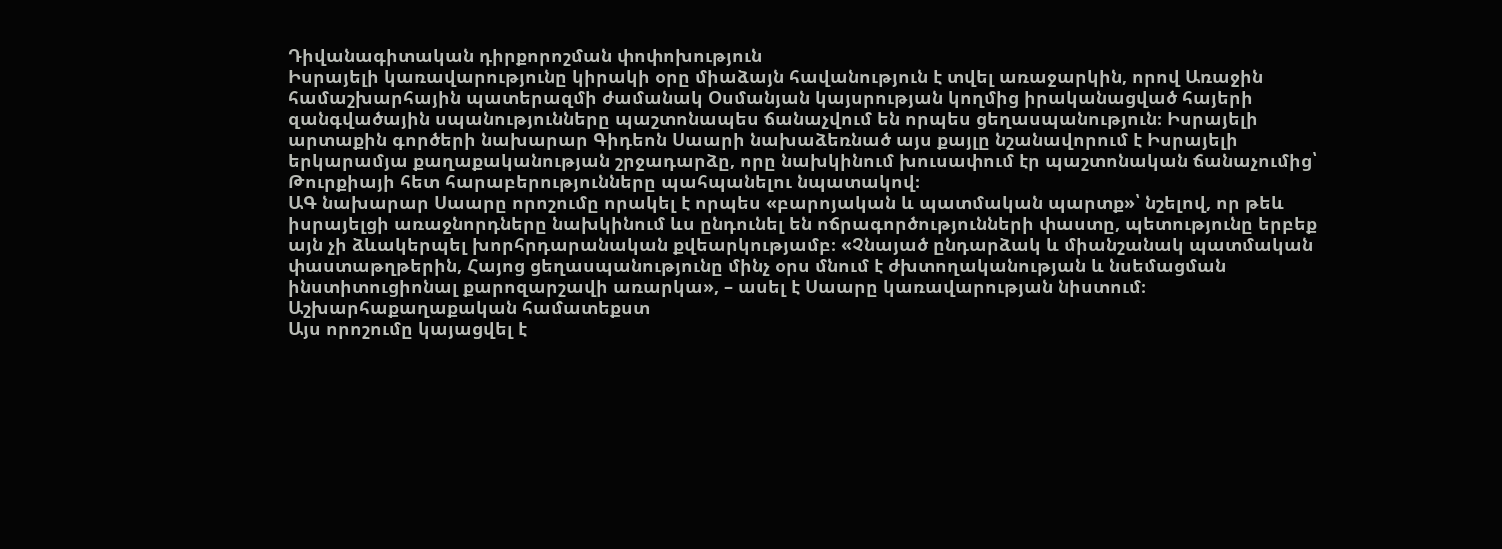Դիվանագիտական դիրքորոշման փոփոխություն
Իսրայելի կառավարությունը կիրակի օրը միաձայն հավանություն է տվել առաջարկին, որով Առաջին համաշխարհային պատերազմի ժամանակ Օսմանյան կայսրության կողմից իրականացված հայերի զանգվածային սպանությունները պաշտոնապես ճանաչվում են որպես ցեղասպանություն։ Իսրայելի արտաքին գործերի նախարար Գիդեոն Սաարի նախաձեռնած այս քայլը նշանավորում է Իսրայելի երկարամյա քաղաքականության շրջադարձը, որը նախկինում խուսափում էր պաշտոնական ճանաչումից՝ Թուրքիայի հետ հարաբերությունները պահպանելու նպատակով։
ԱԳ նախարար Սաարը որոշումը որակել է որպես «բարոյական և պատմական պարտք»՝ նշելով, որ թեև իսրայելցի առաջնորդները նախկինում ևս ընդունել են ոճրագործությունների փաստը, պետությունը երբեք այն չի ձևակերպել խորհրդարանական քվեարկությամբ։ «Չնայած ընդարձակ և միանշանակ պատմական փաստաթղթերին, Հայոց ցեղասպանությունը մինչ օրս մնում է ժխտողականության և նսեմացման ինստիտուցիոնալ քարոզարշավի առարկա», – ասել է Սաարը կառավարության նիստում։
Աշխարհաքաղաքական համատեքստ
Այս որոշումը կայացվել է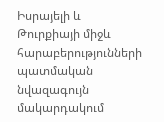Իսրայելի և Թուրքիայի միջև հարաբերությունների պատմական նվազագույն մակարդակում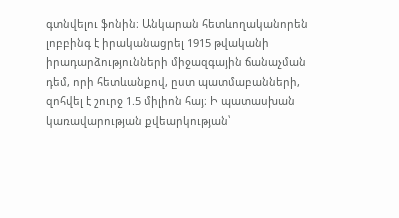գտնվելու ֆոնին։ Անկարան հետևողականորեն լոբբինգ է իրականացրել 1915 թվականի իրադարձությունների միջազգային ճանաչման դեմ, որի հետևանքով, ըստ պատմաբանների, զոհվել է շուրջ 1.5 միլիոն հայ։ Ի պատասխան կառավարության քվեարկության՝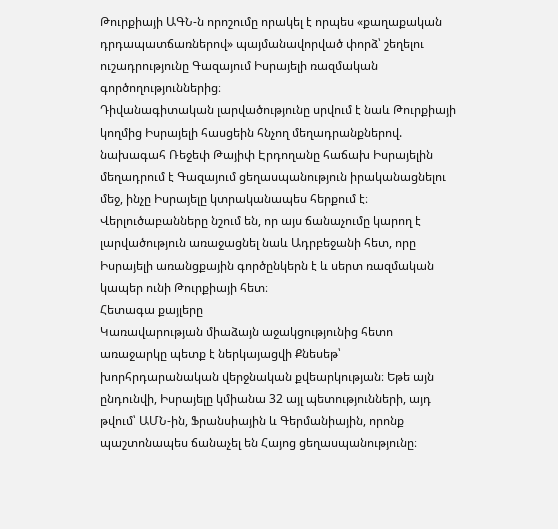Թուրքիայի ԱԳՆ-ն որոշումը որակել է որպես «քաղաքական դրդապատճառներով» պայմանավորված փորձ՝ շեղելու ուշադրությունը Գազայում Իսրայելի ռազմական գործողություններից։
Դիվանագիտական լարվածությունը սրվում է նաև Թուրքիայի կողմից Իսրայելի հասցեին հնչող մեղադրանքներով. նախագահ Ռեջեփ Թայիփ Էրդողանը հաճախ Իսրայելին մեղադրում է Գազայում ցեղասպանություն իրականացնելու մեջ, ինչը Իսրայելը կտրականապես հերքում է։ Վերլուծաբանները նշում են, որ այս ճանաչումը կարող է լարվածություն առաջացնել նաև Ադրբեջանի հետ, որը Իսրայելի առանցքային գործընկերն է և սերտ ռազմական կապեր ունի Թուրքիայի հետ։
Հետագա քայլերը
Կառավարության միաձայն աջակցությունից հետո առաջարկը պետք է ներկայացվի Քնեսեթ՝ խորհրդարանական վերջնական քվեարկության։ Եթե այն ընդունվի, Իսրայելը կմիանա 32 այլ պետությունների, այդ թվում՝ ԱՄՆ-ին, Ֆրանսիային և Գերմանիային, որոնք պաշտոնապես ճանաչել են Հայոց ցեղասպանությունը։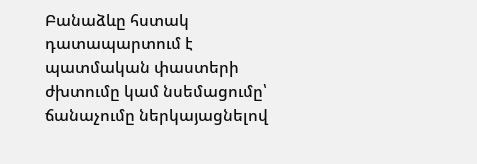Բանաձևը հստակ դատապարտում է պատմական փաստերի ժխտումը կամ նսեմացումը՝ ճանաչումը ներկայացնելով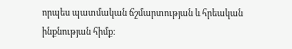որպես պատմական ճշմարտության և հրեական ինքնության հիմք։